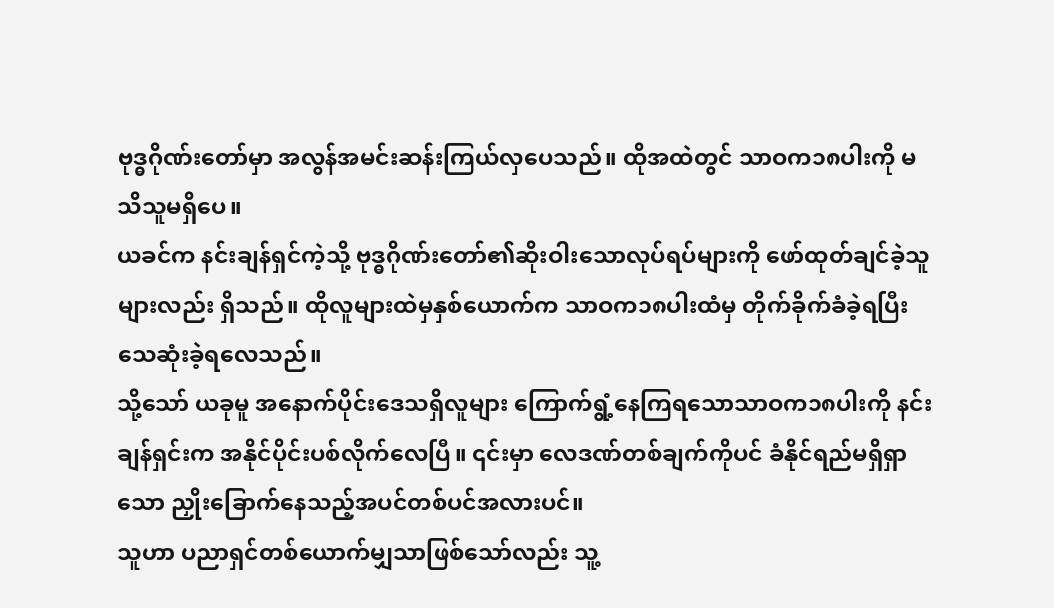ဗုဒ္ဓဂိုဏ်းတော်မှာ အလွန်အမင်းဆန်းကြယ်လှပေသည်။ ထိုအထဲတွင် သာဝက၁၈ပါးကို မသိသူမရှိပေ။
ယခင်က နင်းချန်ရှင်ကဲ့သို့ ဗုဒ္ဓဂိုဏ်းတော်၏ဆိုးဝါးသောလုပ်ရပ်များကို ဖော်ထုတ်ချင်ခဲ့သူများလည်း ရှိသည်။ ထိုလူများထဲမှနှစ်ယောက်က သာဝက၁၈ပါးထံမှ တိုက်ခိုက်ခံခဲ့ရပြီး သေဆုံးခဲ့ရလေသည်။
သို့သော် ယခုမူ အနောက်ပိုင်းဒေသရှိလူများ ကြောက်ရွံ့နေကြရသောသာဝက၁၈ပါးကို နင်းချန်ရှင်းက အနိုင်ပိုင်းပစ်လိုက်လေပြီ။ ၎င်းမှာ လေဒဏ်တစ်ချက်ကိုပင် ခံနိုင်ရည်မရှိရှာသော ညှိုးခြောက်နေသည့်အပင်တစ်ပင်အလားပင်။
သူဟာ ပညာရှင်တစ်ယောက်မျှသာဖြစ်သော်လည်း သူ့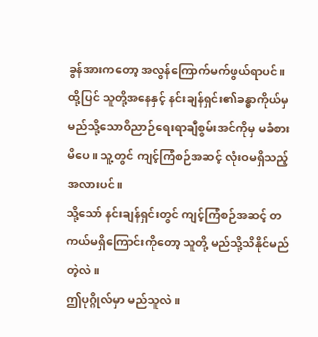ခွန်အားကတော့ အလွန်ကြောက်မက်ဖွယ်ရာပင်။ ထို့ပြင် သူတို့အနေနှင့် နင်းချန်ရှင်း၏ခန္ဓာကိုယ်မှ မည်သို့သောဝိညာဉ်ရေးရာချီစွမ်းအင်ကိုမှ မခံစားမိပေ။ သူ့တွင် ကျင့်ကြံစဉ်အဆင့် လုံးဝမရှိသည့်အလားပင်။
သို့သော် နင်းချန်ရှင်းတွင် ကျင့်ကြံစဉ်အဆင့် တကယ်မရှိကြောင်းကိုတော့ သူတို့ မည်သို့သိနိုင်မည်တဲ့လဲ။
ဤပုဂ္ဂိုလ်မှာ မည်သူလဲ။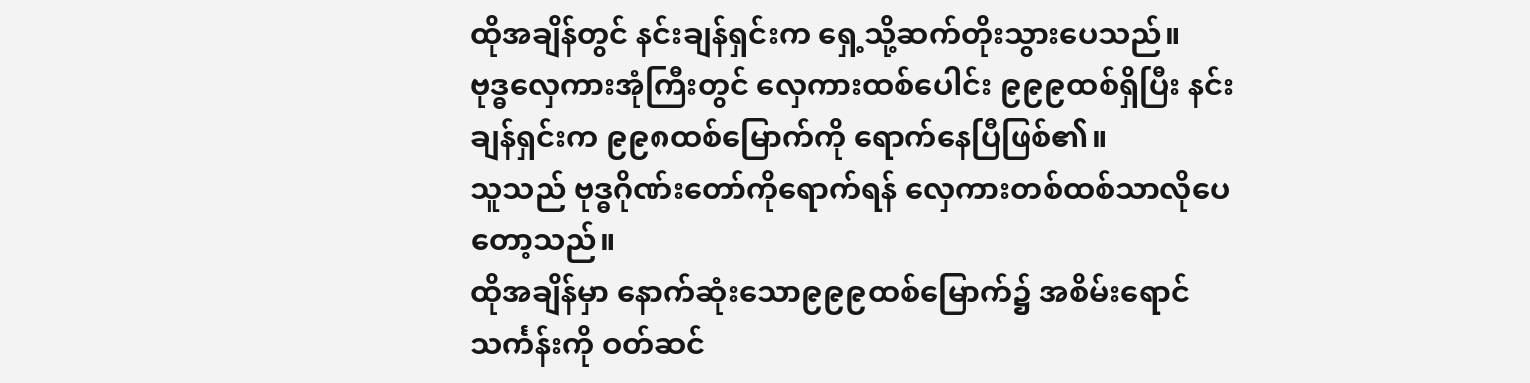ထိုအချိန်တွင် နင်းချန်ရှင်းက ရှေ့သို့ဆက်တိုးသွားပေသည်။
ဗုဒ္ဓလှေကားအုံကြီးတွင် လှေကားထစ်ပေါင်း ၉၉၉ထစ်ရှိပြီး နင်းချန်ရှင်းက ၉၉၈ထစ်မြောက်ကို ရောက်နေပြီဖြစ်၏။
သူသည် ဗုဒ္ဓဂိုဏ်းတော်ကိုရောက်ရန် လှေကားတစ်ထစ်သာလိုပေတော့သည်။
ထိုအချိန်မှာ နောက်ဆုံးသော၉၉၉ထစ်မြောက်၌ အစိမ်းရောင်သင်္ကန်းကို ဝတ်ဆင်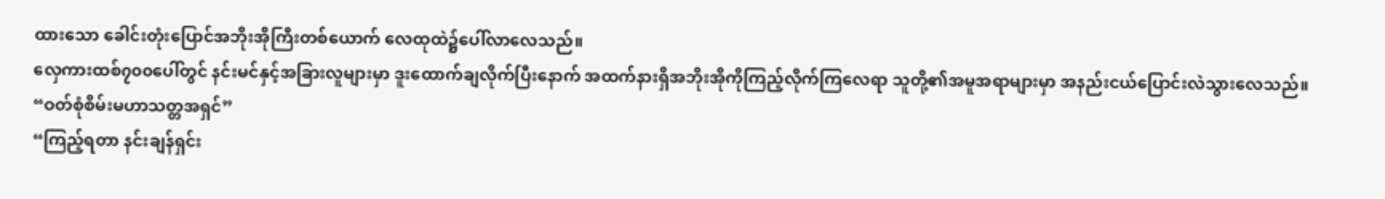ထားသော ခေါင်းတုံးပြောင်အဘိုးအိုကြီးတစ်ယောက် လေထုထဲ၌ပေါ်လာလေသည်။
လှေကားထစ်၇၀၀ပေါ်တွင် နင်းမင်နှင့်အခြားလူများမှာ ဒူးထောက်ချလိုက်ပြီးနောက် အထက်နားရှိအဘိုးအိုကိုကြည့်လိုက်ကြလေရာ သူတို့၏အမူအရာများမှာ အနည်းငယ်ပြောင်းလဲသွားလေသည်။
“ဝတ်စုံစိမ်းမဟာသတ္တအရှင်”
“ကြည့်ရတာ နင်းချန်ရှင်း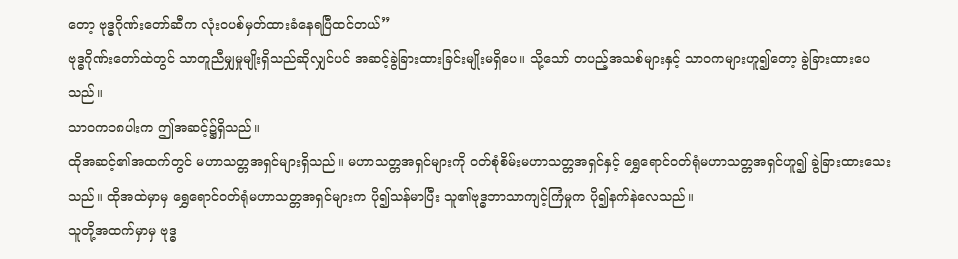တော့ ဗုဒ္ဓဂိုဏ်းတော်ဆီက လုံးဝပစ်မှတ်ထားခံနေရပြီထင်တယ်”
ဗုဒ္ဓဂိုဏ်းတော်ထဲတွင် သာတူညီမျှမှုမျိုးရှိသည်ဆိုလျှင်ပင် အဆင့်ခွဲခြားထားခြင်းမျိုးမရှိပေ။ သို့သော် တပည့်အသစ်များနှင့် သာဝကများဟူ၍တော့ ခွဲခြားထားပေသည်။
သာဝက၁၈ပါးက ဤအဆင့်၌ရှိသည်။
ထိုအဆင့်၏အထက်တွင် မဟာသတ္တအရှင်များရှိသည်။ မဟာသတ္တအရှင်များကို ဝတ်စုံစိမ်းမဟာသတ္တအရှင်နှင့် ရွှေရောင်ဝတ်ရုံမဟာသတ္တအရှင်ဟူ၍ ခွဲခြားထားသေးသည်။ ထိုအထဲမှာမှ ရွှေရောင်ဝတ်ရုံမဟာသတ္တအရှင်များက ပို၍သန်မာပြီး သူ၏ဗုဒ္ဓဘာသာကျင့်ကြံမှုက ပို၍နက်နဲလေသည်။
သူတို့အထက်မှာမှ ဗုဒ္ဓ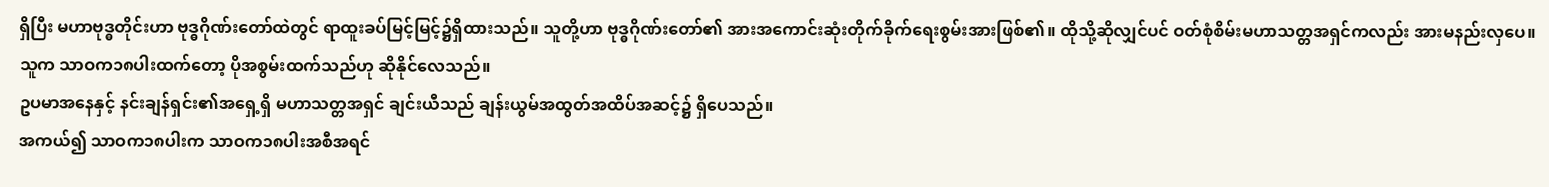ရှိပြီး မဟာဗုဒ္ဓတိုင်းဟာ ဗုဒ္ဓဂိုဏ်းတော်ထဲတွင် ရာထူးခပ်မြင့်မြင့်၌ရှိထားသည်။ သူတို့ဟာ ဗုဒ္ဓဂိုဏ်းတော်၏ အားအကောင်းဆုံးတိုက်ခိုက်ရေးစွမ်းအားဖြစ်၏။ ထိုသို့ဆိုလျှင်ပင် ဝတ်စုံစိမ်းမဟာသတ္တအရှင်ကလည်း အားမနည်းလှပေ။ သူက သာဝက၁၈ပါးထက်တော့ ပိုအစွမ်းထက်သည်ဟု ဆိုနိုင်လေသည်။
ဥပမာအနေနှင့် နင်းချန်ရှင်း၏အရှေ့ရှိ မဟာသတ္တအရှင် ချင်းယီသည် ချန်းယွမ်အထွတ်အထိပ်အဆင့်၌ ရှိပေသည်။
အကယ်၍ သာဝက၁၈ပါးက သာဝက၁၈ပါးအစီအရင်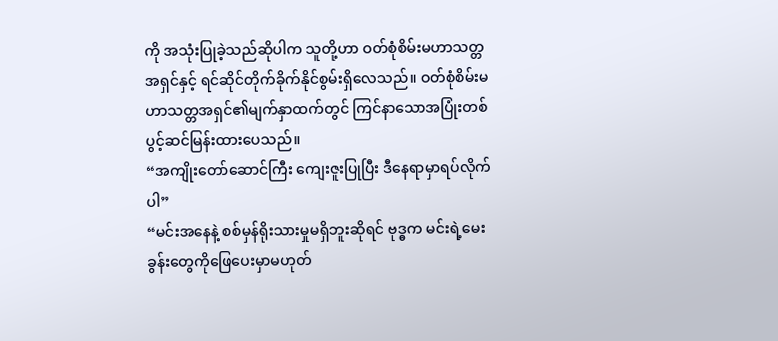ကို အသုံးပြုခဲ့သည်ဆိုပါက သူတို့ဟာ ဝတ်စုံစိမ်းမဟာသတ္တအရှင်နှင့် ရင်ဆိုင်တိုက်ခိုက်နိုင်စွမ်းရှိလေသည်။ ဝတ်စုံစိမ်းမဟာသတ္တအရှင်၏မျက်နှာထက်တွင် ကြင်နာသောအပြုံးတစ်ပွင့်ဆင်မြန်းထားပေသည်။
“အကျိုးတော်ဆောင်ကြီး ကျေးဇူးပြုပြီး ဒီနေရာမှာရပ်လိုက်ပါ”
“မင်းအနေနဲ့ စစ်မှန်ရိုးသားမှုမရှိဘူးဆိုရင် ဗုဒ္ဓက မင်းရဲ့မေးခွန်းတွေကိုဖြေပေးမှာမဟုတ်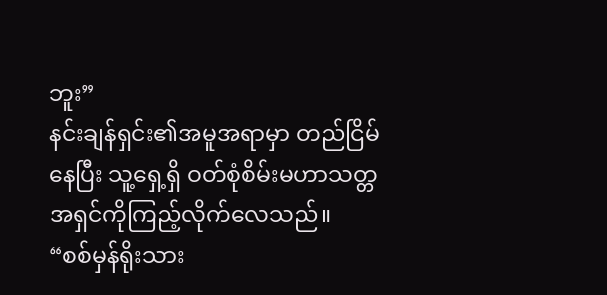ဘူး”
နင်းချန်ရှင်း၏အမူအရာမှာ တည်ငြိမ်နေပြီး သူ့ရှေ့ရှိ ဝတ်စုံစိမ်းမဟာသတ္တအရှင်ကိုကြည့်လိုက်လေသည်။
“စစ်မှန်ရိုးသား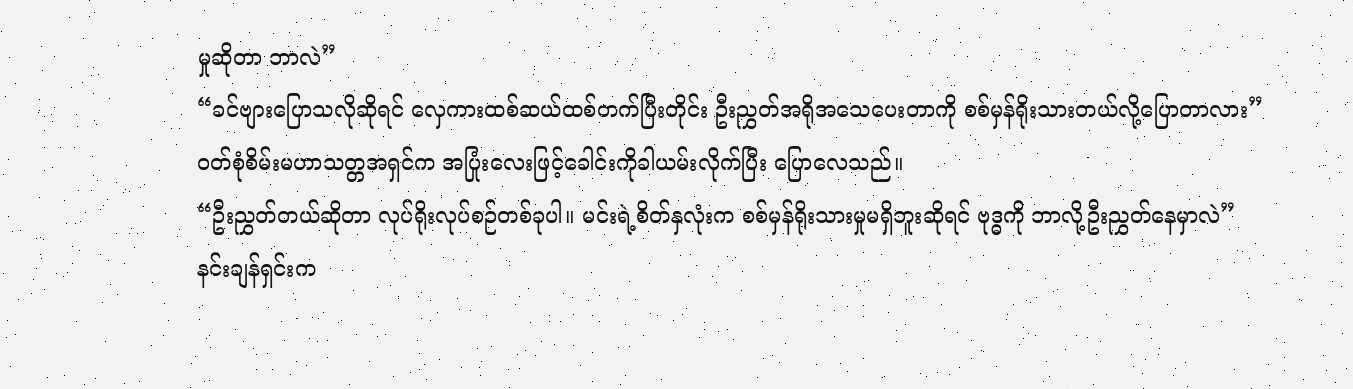မှုဆိုတာ ဘာလဲ”
“ခင်ဗျားပြောသလိုဆိုရင် လှေကားထစ်ဆယ်ထစ်တက်ပြီးတိုင်း ဦးညွှတ်အရိုအသေပေးတာကို စစ်မှန်ရိုးသားတယ်လို့ပြောတာလား”
ဝတ်စုံစိမ်းမဟာသတ္တအရှင်က အပြုံးလေးဖြင့်ခေါင်းကိုခါယမ်းလိုက်ပြီး ပြောလေသည်။
“ဦးညွှတ်တယ်ဆိုတာ လုပ်ရိုးလုပ်စဉ်တစ်ခုပါ။ မင်းရဲ့စိတ်နှလုံးက စစ်မှန်ရိုးသားမှုမရှိဘူးဆိုရင် ဗုဒ္ဓကို ဘာလို့ဦးညွှတ်နေမှာလဲ”
နင်းချန်ရှင်းက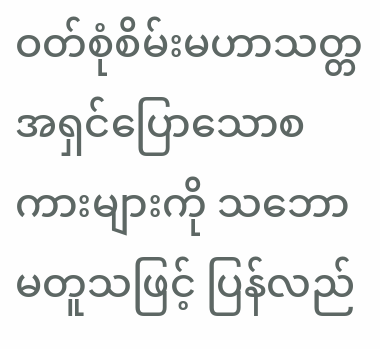ဝတ်စုံစိမ်းမဟာသတ္တအရှင်ပြောသောစကားများကို သဘောမတူသဖြင့် ပြန်လည်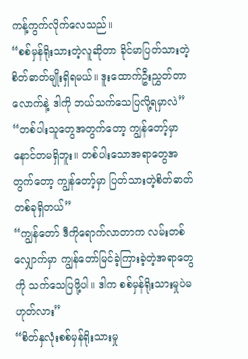ကန့်ကွက်လိုက်လေသည်။
“စစ်မှန်ရိုးသားတဲ့လူဆိုတာ ခိုင်မာပြတ်သားတဲ့စိတ်ဓာတ်မျိုးရှိရမယ်။ ဒူးထောက်ဦးညွှတ်တာလောက်နဲ့ ဒါကို ဘယ်သက်သေပြလို့ရမှာလဲ”
“တစ်ပါးသူတွေအတွက်တော့ ကျွန်တော့်မှာ နောင်တမရှိဘူး။ တစ်ပါးသောအရာတွေအတွက်တော့ ကျွန်တော့်မှာ ပြတ်သားတဲ့စိတ်ဓာတ်တစ်ခုရှိတယ်”
“ကျွန်တော် ဒီကိုရောက်လာတာက လမ်းတစ်လျှောက်မှာ ကျွန်တော်မြင်ခဲ့ကြားခဲ့တဲ့အရာတွေကို သက်သေပြဖို့ပါ။ ဒါက စစ်မှန်ရိုးသားမှုပဲမဟုတ်လား”
“စိတ်နှလုံးစစ်မှန်ရိုးသားမှု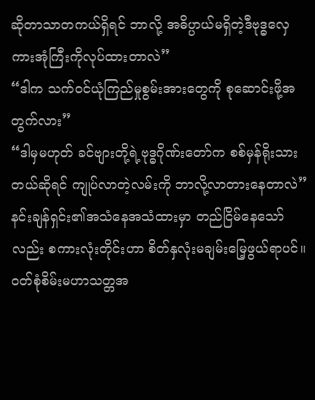ဆိုတာသာတကယ်ရှိရင် ဘာလို့ အဓိပ္ပာယ်မရှိတဲ့ဒီဗုဒ္ဓလှေကားအုံကြီးကိုလုပ်ထားတာလဲ”
“ဒါက သက်ဝင်ယုံကြည်မှုစွမ်းအားတွေကို စုဆောင်းဖို့အတွက်လား”
“ဒါမှမဟုတ် ခင်ဗျားတို့ရဲ့ဗုဒ္ဓဂိုဏ်းတော်က စစ်မှန်ရိုးသားတယ်ဆိုရင် ကျုပ်လာတဲ့လမ်းကို ဘာလို့လာတားနေတာလဲ”
နင်းချန်ရှင်း၏အသံနေအသံထားမှာ တည်ငြိမ်နေသော်လည်း စကားလုံးတိုင်းဟာ စိတ်နှလုံးမချမ်းမြေ့ဖွယ်ရာပင်။
ဝတ်စုံစိမ်းမဟာသတ္တအ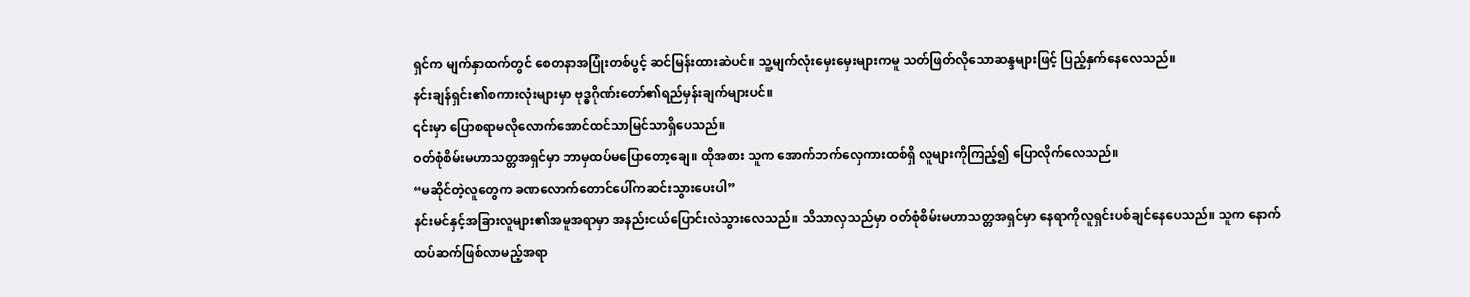ရှင်က မျက်နှာထက်တွင် စေတနာအပြုံးတစ်ပွင့် ဆင်မြန်းထားဆဲပင်။ သူ့မျက်လုံးမှေးမှေးများကမူ သတ်ဖြတ်လိုသောဆန္ဒများဖြင့် ပြည့်နှက်နေလေသည်။
နင်းချန်ရှင်း၏စကားလုံးများမှာ ဗုဒ္ဓဂိုဏ်းတော်၏ရည်မှန်းချက်များပင်။
၎င်းမှာ ပြောစရာမလိုလောက်အောင်ထင်သာမြင်သာရှိပေသည်။
ဝတ်စုံစိမ်းမဟာသတ္တအရှင်မှာ ဘာမှထပ်မပြောတော့ချေ။ ထိုအစား သူက အောက်ဘက်လှေကားထစ်ရှိ လူများကိုကြည့်၍ ပြောလိုက်လေသည်။
“မဆိုင်တဲ့လူတွေက ခဏလောက်တောင်ပေါ်ကဆင်းသွားပေးပါ”
နင်းမင်နှင့်အခြားလူများ၏အမူအရာမှာ အနည်းငယ်ပြောင်းလဲသွားလေသည်။ သိသာလှသည်မှာ ဝတ်စုံစိမ်းမဟာသတ္တအရှင်မှာ နေရာကိုလူရှင်းပစ်ချင်နေပေသည်။ သူက နောက်ထပ်ဆက်ဖြစ်လာမည့်အရာ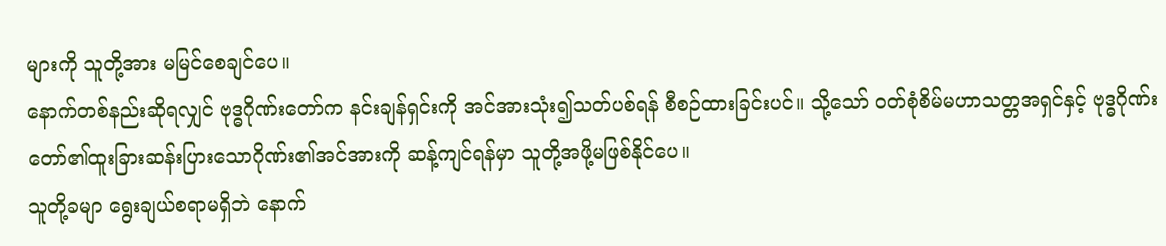များကို သူတို့အား မမြင်စေချင်ပေ။
နောက်တစ်နည်းဆိုရလျှင် ဗုဒ္ဓဂိုဏ်းတော်က နင်းချန်ရှင်းကို အင်အားသုံး၍သတ်ပစ်ရန် စီစဉ်ထားခြင်းပင်။ သို့သော် ဝတ်စုံစိမ်မဟာသတ္တအရှင်နှင့် ဗုဒ္ဓဂိုဏ်းတော်၏ထူးခြားဆန်းပြားသောဂိုဏ်း၏အင်အားကို ဆန့်ကျင်ရန်မှာ သူတို့အဖို့မဖြစ်နိုင်ပေ။
သူတို့ခမျာ ရွေးချယ်စရာမရှိဘဲ နောက်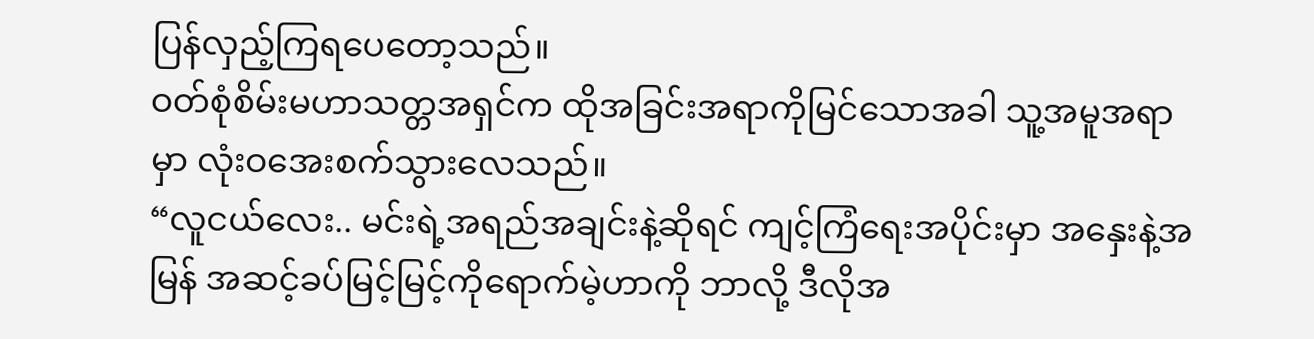ပြန်လှည့်ကြရပေတော့သည်။
ဝတ်စုံစိမ်းမဟာသတ္တအရှင်က ထိုအခြင်းအရာကိုမြင်သောအခါ သူ့အမူအရာမှာ လုံးဝအေးစက်သွားလေသည်။
“လူငယ်လေး.. မင်းရဲ့အရည်အချင်းနဲ့ဆိုရင် ကျင့်ကြံရေးအပိုင်းမှာ အနှေးနဲ့အမြန် အဆင့်ခပ်မြင့်မြင့်ကိုရောက်မဲ့ဟာကို ဘာလို့ ဒီလိုအ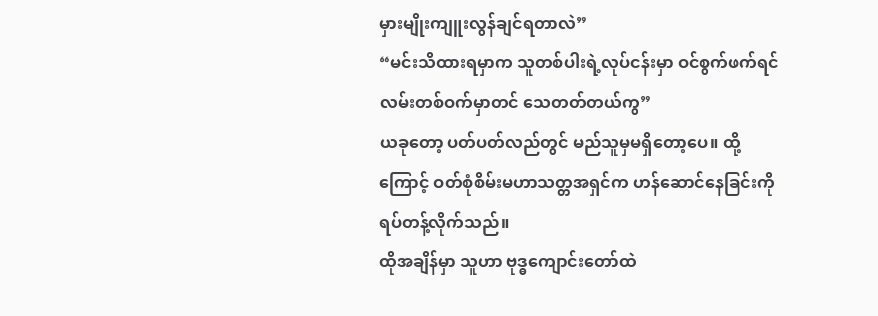မှားမျိုးကျူးလွန်ချင်ရတာလဲ”
“မင်းသိထားရမှာက သူတစ်ပါးရဲ့လုပ်ငန်းမှာ ဝင်စွက်ဖက်ရင် လမ်းတစ်ဝက်မှာတင် သေတတ်တယ်ကွ”
ယခုတော့ ပတ်ပတ်လည်တွင် မည်သူမှမရှိတော့ပေ။ ထို့ကြောင့် ဝတ်စုံစိမ်းမဟာသတ္တအရှင်က ဟန်ဆောင်နေခြင်းကို ရပ်တန့်လိုက်သည်။
ထိုအချိန်မှာ သူဟာ ဗုဒ္ဓကျောင်းတော်ထဲ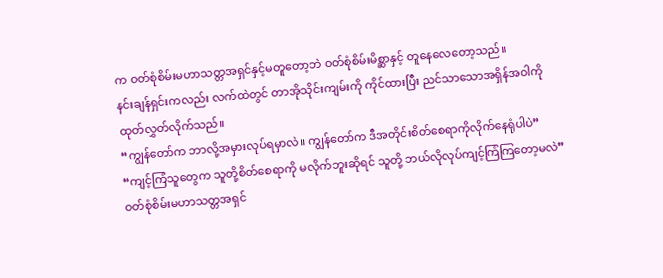က ဝတ်စုံစိမ်းမဟာသတ္တအရှင်နှင့်မတူတော့ဘဲ ဝတ်စုံစိမ်းမိစ္ဆာနှင့် တူနေလေတော့သည်။
နင်းချန်ရှင်းကလည်း လက်ထဲတွင် တာအိုသိုင်းကျမ်းကို ကိုင်ထားပြီး ညင်သာသောအရှိန်အဝါကိုထုတ်လွှတ်လိုက်သည်။
“ကျွန်တော်က ဘာလို့အမှားလုပ်ရမှာလဲ။ ကျွန်တော်က ဒီအတိုင်းစိတ်စေရာကိုလိုက်နေရုံပါပဲ”
“ကျင့်ကြံသူတွေက သူတို့စိတ်စေရာကို မလိုက်ဘူးဆိုရင် သူတို့ ဘယ်လိုလုပ်ကျင့်ကြံကြတော့မလဲ”
ဝတ်စုံစိမ်းမဟာသတ္တအရှင်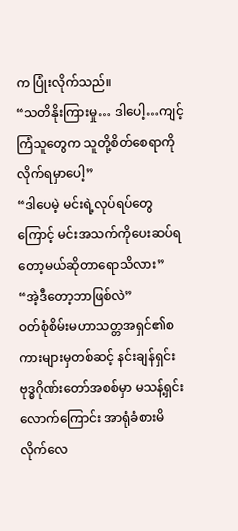က ပြုံးလိုက်သည်။
“သတိနိုးကြားမှု… ဒါပေါ့…ကျင့်ကြံသူတွေက သူတို့စိတ်စေရာကိုလိုက်ရမှာပေါ့”
“ဒါပေမဲ့ မင်းရဲ့လုပ်ရပ်တွေကြောင့် မင်းအသက်ကိုပေးဆပ်ရတော့မယ်ဆိုတာရောသိလား”
“အဲ့ဒီတော့ဘာဖြစ်လဲ”
ဝတ်စုံစိမ်းမဟာသတ္တအရှင်၏စကားများမှတစ်ဆင့် နင်းချန်ရှင်း ဗုဒ္ဓဂိုဏ်းတော်အစစ်မှာ မသန့်ရှင်းလောက်ကြောင်း အာရုံခံစားမိလိုက်လေ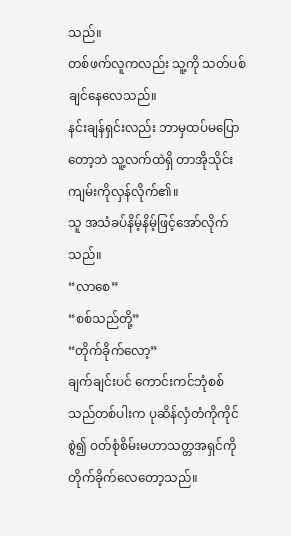သည်။
တစ်ဖက်လူကလည်း သူ့ကို သတ်ပစ်ချင်နေလေသည်။
နင်းချန်ရှင်းလည်း ဘာမှထပ်မပြောတော့ဘဲ သူ့လက်ထဲရှိ တာအိုသိုင်းကျမ်းကိုလှန်လိုက်၏။
သူ အသံခပ်နိမ့်နိမ့်ဖြင့်အော်လိုက်သည်။
“လာစေ”
“စစ်သည်တို့”
“တိုက်ခိုက်လော့”
ချက်ချင်းပင် ကောင်းကင်ဘုံစစ်သည်တစ်ပါးက ပုဆိန်လှံတံကိုကိုင်စွဲ၍ ဝတ်စုံစိမ်းမဟာသတ္တအရှင်ကို တိုက်ခိုက်လေတော့သည်။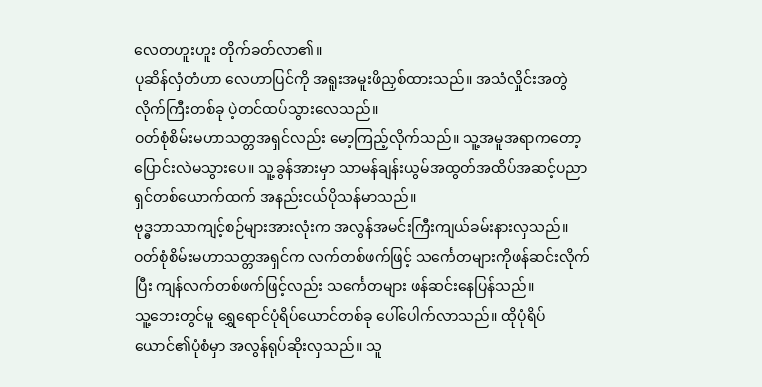လေတဟူးဟူး တိုက်ခတ်လာ၏။
ပုဆိန်လှံတံဟာ လေဟာပြင်ကို အရူးအမူးဖိညှစ်ထားသည်။ အသံလှိုင်းအတွဲလိုက်ကြီးတစ်ခု ပဲ့တင်ထပ်သွားလေသည်။
ဝတ်စုံစိမ်းမဟာသတ္တအရှင်လည်း မော့ကြည့်လိုက်သည်။ သူ့အမူအရာကတော့ ပြောင်းလဲမသွားပေ။ သူ့ခွန်အားမှာ သာမန်ချန်းယွမ်အထွတ်အထိပ်အဆင့်ပညာရှင်တစ်ယောက်ထက် အနည်းငယ်ပိုသန်မာသည်။
ဗုဒ္ဓဘာသာကျင့်စဉ်များအားလုံးက အလွန်အမင်းကြီးကျယ်ခမ်းနားလှသည်။
ဝတ်စုံစိမ်းမဟာသတ္တအရှင်က လက်တစ်ဖက်ဖြင့် သင်္ကေတများကိုဖန်ဆင်းလိုက်ပြီး ကျန်လက်တစ်ဖက်ဖြင့်လည်း သင်္ကေတများ ဖန်ဆင်းနေပြန်သည်။
သူ့ဘေးတွင်မူ ရွှေရောင်ပုံရိပ်ယောင်တစ်ခု ပေါ်ပေါက်လာသည်။ ထိုပုံရိပ်ယောင်၏ပုံစံမှာ အလွန်ရုပ်ဆိုးလှသည်။ သူ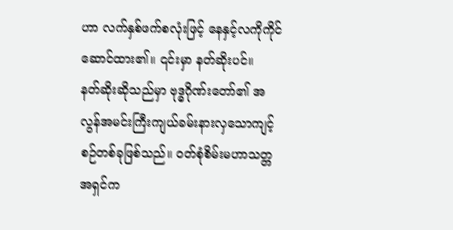ဟာ လက်နှစ်ဖက်စလုံးဖြင့် နေနှင့်လကိုကိုင်ဆောင်ထား၏။ ၎င်းမှာ နတ်ဆိုးပင်။
နတ်ဆိုးဆိုသည်မှာ ဗုဒ္ဓဂိုဏ်းတော်၏ အလွန်အမင်းကြီးကျယ်ခမ်းနားလှသောကျင့်စဉ်တစ်ခုဖြစ်သည်။ ဝတ်စုံစိမ်းမဟာသတ္တအရှင်က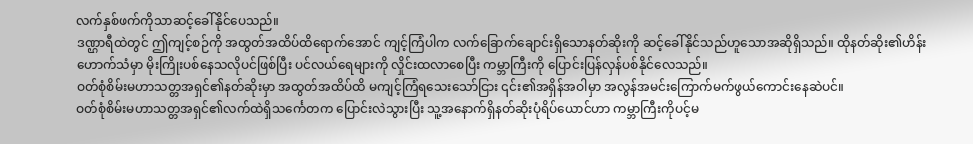လက်နှစ်ဖက်ကိုသာဆင့်ခေါ်နိုင်ပေသည်။
ဒဏ္ဌာရီထဲတွင် ဤကျင့်စဉ်ကို အထွတ်အထိပ်ထိရောက်အောင် ကျင့်ကြံပါက လက်ခြောက်ချောင်းရှိသောနတ်ဆိုးကို ဆင့်ခေါ်နိုင်သည်ဟူသောအဆိုရှိသည်။ ထိုနတ်ဆိုး၏ဟိန်းဟောက်သံမှာ မိုးကြိုးပစ်နေသလိုပင်ဖြစ်ပြီး ပင်လယ်ရေများကို လှိုင်းထလာစေပြီး ကမ္ဘာကြီးကို ပြောင်းပြန်လှန်ပစ်နိုင်လေသည်။
ဝတ်စုံစိမ်းမဟာသတ္တအရှင်၏နတ်ဆိုးမှာ အထွတ်အထိပ်ထိ မကျင့်ကြံရသေးသော်ငြား ၎င်း၏အရှိန်အဝါမှာ အလွန်အမင်းကြောက်မက်ဖွယ်ကောင်းနေဆဲပင်။
ဝတ်စုံစိမ်းမဟာသတ္တအရှင်၏လက်ထဲရှိသင်္ကေတက ပြောင်းလဲသွားပြီး သူ့အနောက်ရှိနတ်ဆိုးပုံရိပ်ယောင်ဟာ ကမ္ဘာကြီးကိုပင့်မ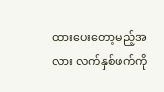ထားပေးတော့မည့်အလား လက်နှစ်ဖက်ကို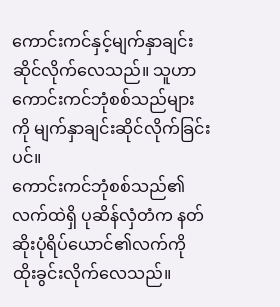ကောင်းကင်နှင့်မျက်နှာချင်းဆိုင်လိုက်လေသည်။ သူဟာ ကောင်းကင်ဘုံစစ်သည်များကို မျက်နှာချင်းဆိုင်လိုက်ခြင်းပင်။
ကောင်းကင်ဘုံစစ်သည်၏လက်ထဲရှိ ပုဆိန်လှံတံက နတ်ဆိုးပုံရိပ်ယောင်၏လက်ကို ထိုးခွင်းလိုက်လေသည်။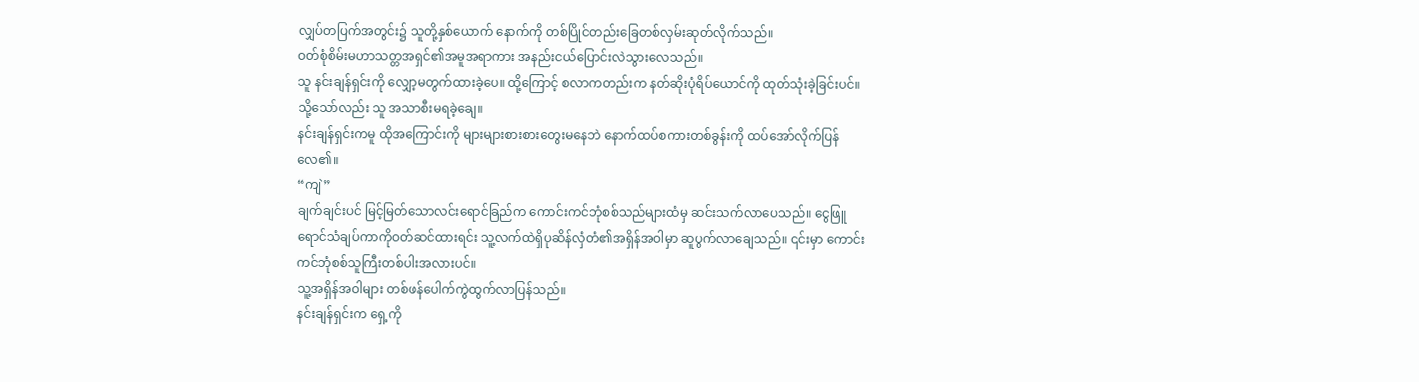လျှပ်တပြက်အတွင်း၌ သူတို့နှစ်ယောက် နောက်ကို တစ်ပြိုင်တည်းခြေတစ်လှမ်းဆုတ်လိုက်သည်။
ဝတ်စုံစိမ်းမဟာသတ္တအရှင်၏အမူအရာကား အနည်းငယ်ပြောင်းလဲသွားလေသည်။
သူ နင်းချန်ရှင်းကို လျှော့မတွက်ထားခဲ့ပေ။ ထို့ကြောင့် စလာကတည်းက နတ်ဆိုးပုံရိပ်ယောင်ကို ထုတ်သုံးခဲ့ခြင်းပင်။ သို့သော်လည်း သူ အသာစီးမရခဲ့ချေ။
နင်းချန်ရှင်းကမူ ထိုအကြောင်းကို များများစားစားတွေးမနေဘဲ နောက်ထပ်စကားတစ်ခွန်းကို ထပ်အော်လိုက်ပြန်လေ၏။
“ကျဲ”
ချက်ချင်းပင် မြင့်မြတ်သောလင်းရောင်ခြည်က ကောင်းကင်ဘုံစစ်သည်များထံမှ ဆင်းသက်လာပေသည်။ ငွေဖြူရောင်သံချပ်ကာကိုဝတ်ဆင်ထားရင်း သူ့လက်ထဲရှိပုဆိန်လှံတံ၏အရှိန်အဝါမှာ ဆူပွက်လာချေသည်။ ၎င်းမှာ ကောင်းကင်ဘုံစစ်သူကြီးတစ်ပါးအလားပင်။
သူ့အရှိန်အဝါများ တစ်ဖန်ပေါက်ကွဲထွက်လာပြန်သည်။
နင်းချန်ရှင်းက ရှေ့ကို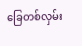ခြေတစ်လှမ်း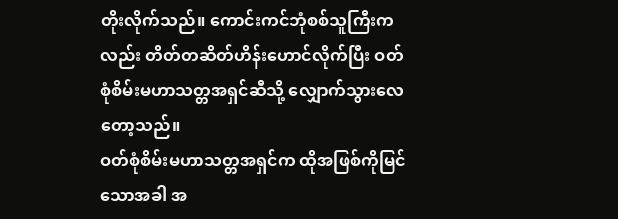တိုးလိုက်သည်။ ကောင်းကင်ဘုံစစ်သူကြီးကလည်း တိတ်တဆိတ်ဟိန်းဟောင်လိုက်ပြီး ဝတ်စုံစိမ်းမဟာသတ္တအရှင်ဆီသို့ လျှောက်သွားလေတော့သည်။
ဝတ်စုံစိမ်းမဟာသတ္တအရှင်က ထိုအဖြစ်ကိုမြင်သောအခါ အ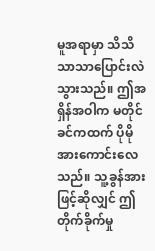မူအရာမှာ သိသိသာသာပြောင်းလဲသွားသည်။ ဤအရှိန်အဝါက မတိုင်ခင်ကထက် ပိုမိုအားကောင်းလေသည်။ သူ့ခွန်အားဖြင့်ဆိုလျှင် ဤတိုက်ခိုက်မှု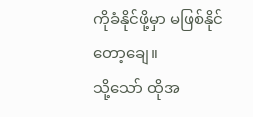ကိုခံနိုင်ဖို့မှာ မဖြစ်နိုင်တော့ချေ။
သို့သော် ထိုအ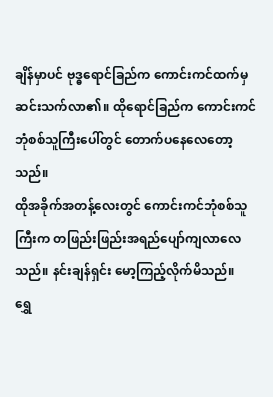ချိန်မှာပင် ဗုဒ္ဓရောင်ခြည်က ကောင်းကင်ထက်မှ ဆင်းသက်လာ၏။ ထိုရောင်ခြည်က ကောင်းကင်ဘုံစစ်သူကြီးပေါ်တွင် တောက်ပနေလေတော့သည်။
ထိုအခိုက်အတန့်လေးတွင် ကောင်းကင်ဘုံစစ်သူကြီးက တဖြည်းဖြည်းအရည်ပျော်ကျလာလေသည်။ နင်းချန်ရှင်း မော့ကြည့်လိုက်မိသည်။
ရွှေ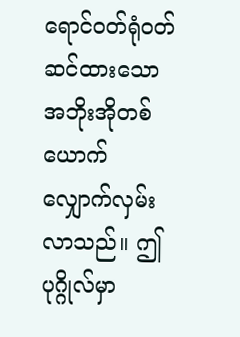ရောင်ဝတ်ရုံဝတ်ဆင်ထားသော အဘိုးအိုတစ်ယောက် လျှောက်လှမ်းလာသည်။ ဤပုဂ္ဂိုလ်မှာ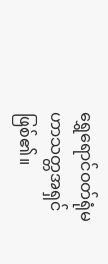ရွှေရောင်ဝတ်ရုံမဟာသတ္တအရှင်ဖြစ်၏။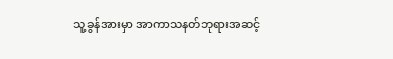သူ့ခွန်အားမှာ အာကာသနတ်ဘုရားအဆင့်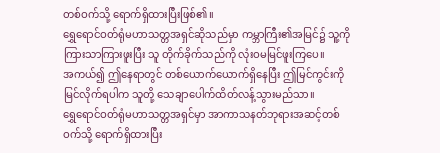တစ်ဝက်သို့ ရောက်ရှိထားပြီးဖြစ်၏။
ရွှေရောင်ဝတ်ရုံမဟာသတ္တအရှင်ဆိုသည်မှာ ကမ္ဘာကြီး၏အမြင်၌ သူ့ကိုကြားသာကြားဖူးပြီး သူ တိုက်ခိုက်သည်ကို လုံးဝမမြင်ဖူးကြပေ။
အကယ်၍ ဤနေရာတွင် တစ်ယောက်ယောက်ရှိနေပြီး ဤမြင်ကွင်းကိုမြင်လိုက်ရပါက သူတို့ သေချာပေါက်ထိတ်လန့်သွားမည်သာ။
ရွှေရောင်ဝတ်ရုံမဟာသတ္တအရှင်မှာ အာကာသနတ်ဘုရားအဆင့်တစ်ဝက်သို့ ရောက်ရှိထားပြီး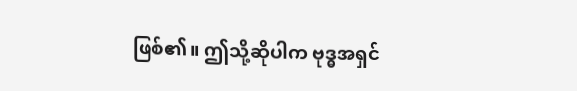ဖြစ်၏။ ဤသို့ဆိုပါက ဗုဒ္ဓအရှင်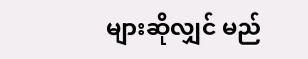များဆိုလျှင် မည်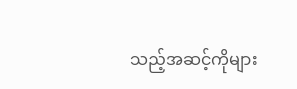သည့်အဆင့်ကိုများ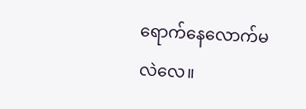ရောက်နေလောက်မလဲလေ။